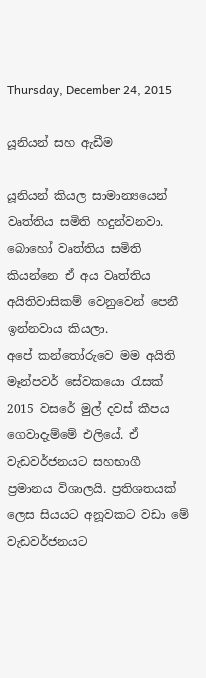Thursday, December 24, 2015

යූනියන් සහ ඇඩීම

යූනියන් කියල සාමාන්‍යයෙන් වෘත්තිය සමිති හදුන්වනවා. බොහෝ වෘත්තිය සමිති කියන්නෙ ඒ අය වෘත්තිය අයිතිවාසිකම් වෙනුවෙන් පෙනී ඉන්නවාය කියලා.
අපේ කන්තෝරුවෙ මම අයිති මෑන්පවර් සේවකයො රැසක් 2015 වසරේ මුල් දවස් කීපය ගෙවාදැම්මේ එලියේ. ඒ වැඩවර්ජනයට සහභාගී ප්‍රමානය විශාලයි. ප්‍රතිශතයක් ලෙස සියයට අනූවකට වඩා මේ වැඩවර්ජනයට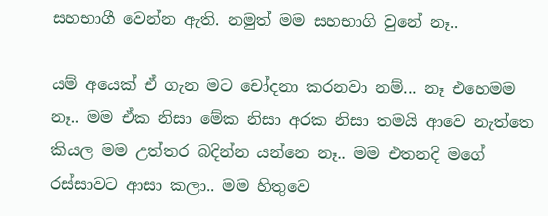සහභාගී වෙන්න ඇති. නමුත් මම සහභාගි වුනේ නෑ..

යම් අයෙක් ඒ ගැන මට චෝදනා කරනවා නම්... නෑ එහෙමම නෑ.. මම ඒක නිසා මේක නිසා අරක නිසා තමයි ආවෙ නැත්තෙ කියල මම උත්තර බදින්න යන්නෙ නෑ.. මම එතනදි මගේ රස්සාවට ආසා කලා.. මම හිතුවෙ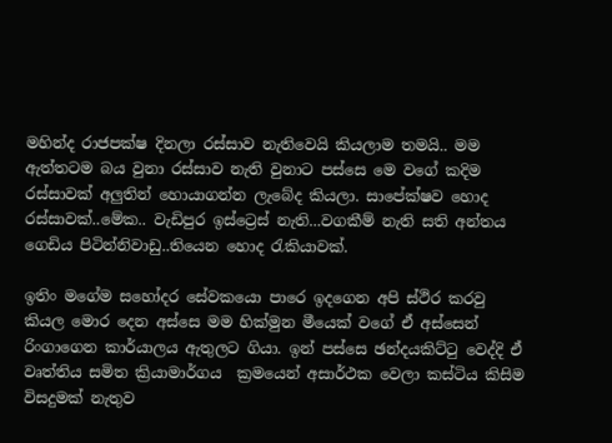මහින්ද රාජපක්ෂ දිනලා රස්සාව නැතිවෙයි කියලාම තමයි.. මම ඇත්තටම බය වුනා රස්සාව නැති වුනාට පස්සෙ මෙ වගේ කදිම රස්සාවක් අලුතින් හොයාගන්න ලැබේද කියලා. සාපේක්ෂව හොද රස්සාවක්..මේක.. වැඩිපුර ඉස්ට්‍රෙස් නැති...වගකීම් නැති සති අන්තය ගෙඩිය පිටින්නිවාඩු..තියෙන හොද රැකියාවක්.

ඉතිං මගේම සහෝදර සේවකයො පාරෙ ඉදගෙන අපි ස්ථිර කරවු කියල මොර දෙන අස්සෙ මම හික්මුන මීයෙක් වගේ ඒ අස්සෙන් රිංගාගෙන කාර්යාලය ඇතුලට ගියා. ඉන් පස්සෙ ඡන්දයකිට්ටු වෙද්දි ඒ වෘත්තිය සමිත ක්‍රියාමාර්ගය  ක්‍රමයෙන් අසාර්ථක වෙලා කස්ටිය කිසිම විසදුමක් නැතුව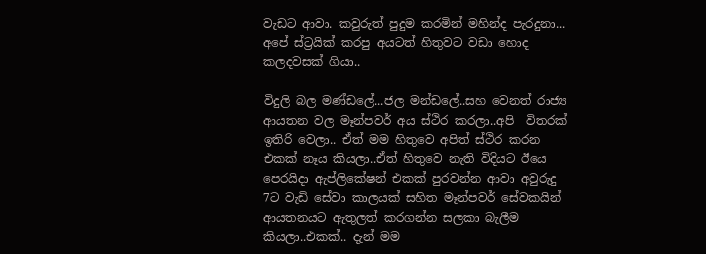වැඩට ආවා. කවුරුත් පුදුම කරමින් මහින්ද පැරදුනා... අපේ ස්ට්‍රයික් කරපු අයටත් හිතුවට වඩා හොද කලදවසක් ගියා..

විදුලි බල මණ්ඩලේ...ජල මන්ඩලේ..සහ වෙනත් රාජ්‍ය ආයතන වල මෑන්පවර් අය ස්ථිර කරලා..අපි  විතරක් ඉතිරි වෙලා.. ඒත් මම හිතුවෙ අපිත් ස්ථිර කරන එකක් නෑය කියලා..ඒත් හිතුවෙ නැති විදියට ඊයෙ පෙරයිදා ඇප්ලිකේෂන් එකක් පුරවන්න ආවා අවුරුදු 7ට වැඩි සේවා කාලයක් සහිත මෑන්පවර් සේවකයින් ආයතනයට ඇතුලත් කරගන්න සලකා බැලීම කියලා..එකක්.. දැන් මම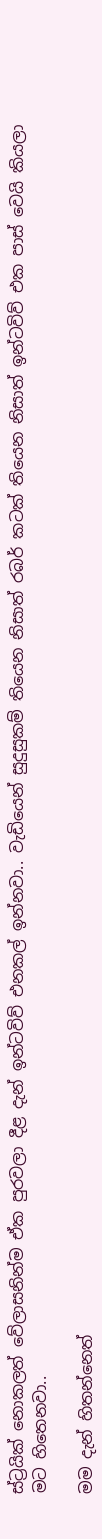ස්ට්‍රයික් නොකලත් වේලාසනින්ම ඒක පුරවලා දීළ දැන් ඉන්ටවිව් එනකල් ඉන්නවා.. වැඩියෙන් සුදුසුකම් තියෙන නිසාත් රබර් කටක් තියෙන නිසාත් ඉන්ටවිව් එක පාස් වෙයි කියලා මට හිතෙනවා..

මම දැන් හිතන්නෙත්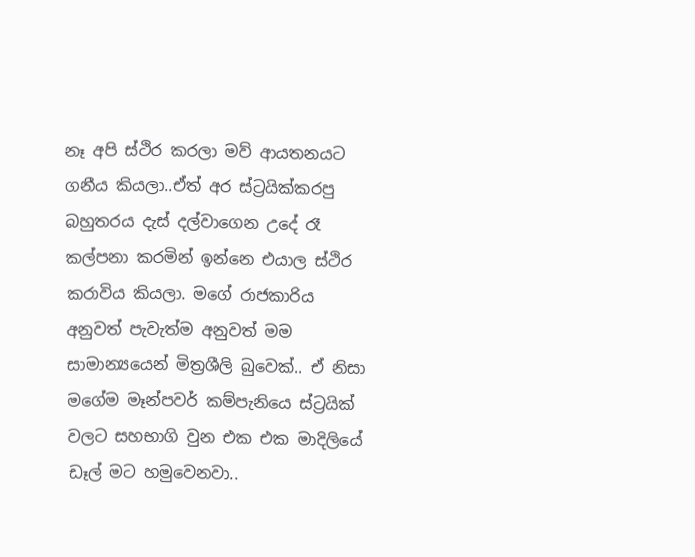නෑ අපි ස්ථිර කරලා මව් ආයතනයට ගනීය කියලා..ඒත් අර ස්ට්‍රයික්කරපු බහුතරය දැස් දල්වාගෙන උදේ රෑ කල්පනා කරමින් ඉන්නෙ එයාල ස්ථිර කරාවිය කියලා. මගේ රාජකාරිය අනුවත් පැවැත්ම අනුවත් මම සාමාන්‍යයෙන් මිත්‍රශීලි බුවෙක්.. ඒ නිසා මගේම මෑන්පවර් කම්පැනියෙ ස්ට්‍රයික් වලට සහභාගි වුන එක එක මාදිලියේ ඩෑල් මට හමුවෙනවා..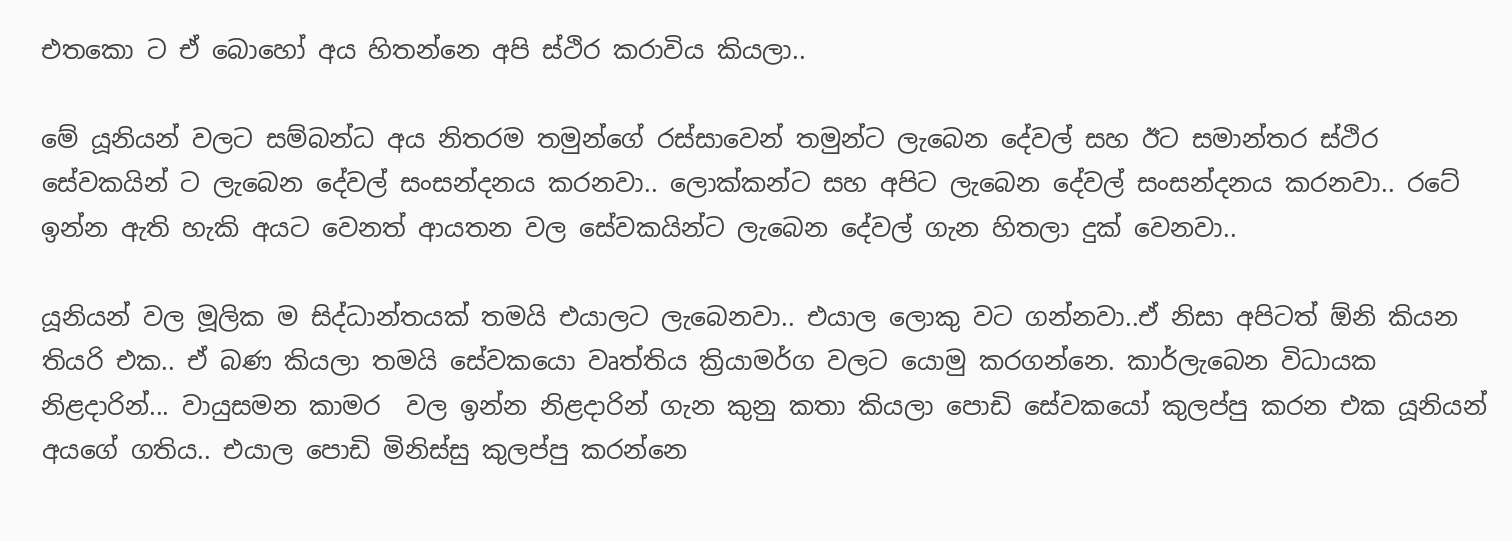එතකො ට ඒ බොහෝ අය හිතන්නෙ අපි ස්ථිර කරාවිය කියලා..

මේ යූනියන් වලට සම්බන්ධ අය නිතරම තමුන්ගේ රස්සාවෙන් තමුන්ට ලැබෙන දේවල් සහ ඊට සමාන්තර ස්ථිර සේවකයින් ට ලැබෙන දේවල් සංසන්දනය කරනවා.. ලොක්කන්ට සහ අපිට ලැබෙන දේවල් සංසන්දනය කරනවා.. රටේ ඉන්න ඇති හැකි අයට වෙනත් ආයතන වල සේවකයින්ට ලැබෙන දේවල් ගැන හිතලා දුක් වෙනවා..

යූනියන් වල මූලික ම සිද්ධාන්තයක් තමයි එයාලට ලැබෙනවා.. එයාල ලොකු වට ගන්නවා..ඒ නිසා අපිටත් ඕනි කියන තියරි එක.. ඒ බණ කියලා තමයි සේවකයො වෘත්තිය ක්‍රියාමර්ග වලට යොමු කරගන්නෙ. කාර්ලැබෙන විධායක නිළදාරින්... වායුසමන කාමර  වල ඉන්න නිළදාරින් ගැන කුනු කතා කියලා පොඩි සේවකයෝ කුලප්පු කරන එක යූනියන් අයගේ ගතිය.. එයාල පොඩි මිනිස්සු කුලප්පු කරන්නෙ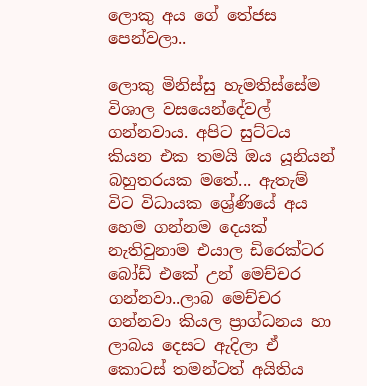ලොකු අය ගේ තේජස පෙන්වලා..

ලොකු මිනිස්සු හැමතිස්සේම විශාල වසයෙන්දේවල් ගන්නවාය. අපිට සුට්ටය කියන එක තමයි ඔය යූනියන් බහුතරයක මතේ... ඇතැම් විට විධායක ශ්‍රේණියේ අය හෙම ගන්නම දෙයක් නැතිවුනාම එයාල ඩිරෙක්ටර බෝඩ් එකේ උන් මෙච්චර ගන්නවා..ලාබ මෙච්චර ගන්නවා කියල ප්‍රාග්ධනය හා ලාබය දෙසට ඇදිලා ඒ කොටස් තමන්ටත් අයිතිය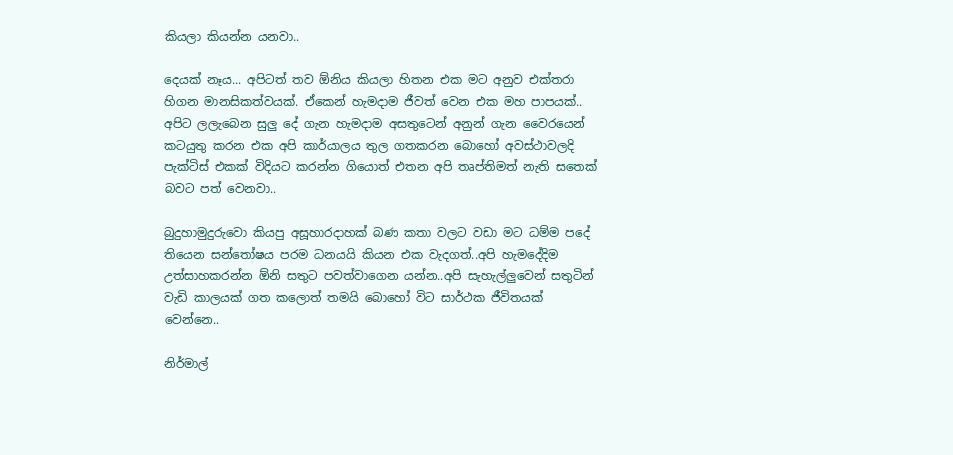කියලා කියන්න යනවා..

දෙයක් නෑය... අපිටත් තව ඕනිය කියලා හිතන එක මට අනුව එක්තරා හිගන මානසිකත්වයක්. ඒකෙන් හැමදාම ජීවත් වෙන එක මහ පාපයක්.. අපිට ලලැබෙන සුලු දේ ගැන හැමදාම අසතුටෙන් අනුන් ගැන වෛරයෙන් කටයුතු කරන එක අපි කාර්යාලය තුල ගතකරන බොහෝ අවස්ථාවලදි පැක්ටිස් එකක් විදියට කරන්න ගියොත් එතන අපි තෘප්තිමත් නැති සතෙක් බවට පත් වෙනවා..

බුදුහාමුදුරුවො කියපු අසූහාරදාහක් බණ කතා වලට වඩා මට ධම්ම පදේ තියෙන සන්තෝෂය පරම ධනයයි කියන එක වැදගත්..අපි හැමදේදිම උත්සාහකරන්න ඕනි සතුට පවත්වාගෙන යන්න..අපි සැහැල්ලුවෙන් සතුටින් වැඩි කාලයක් ගත කලොත් තමයි බොහෝ විට සාර්ථක ජීවිතයක් වෙන්නෙ..

නිර්මාල්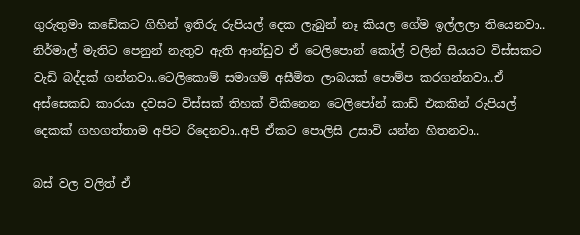ගුරුතුමා කඩේකට ගිහින් ඉතිරු රුපියල් දෙක ලැබුන් නෑ කියල ගේම ඉල්ලලා තියෙනවා.. නිර්මාල් මැතිට පෙනුන් නැතුව ඇති ආන්ඩුව ඒ ටෙලිපොන් කෝල් වලින් සියයට විස්සකට වැඩි බද්දක් ගන්නවා..ටෙලිකොම් සමාගම් අසීමිත ලාබයක් පොම්ප කරගන්නවා..ඒ අස්සෙකඩ කාරයා දවසට විස්සක් තිහක් විකිනෙන ටෙලිපෝන් කාඩ් එකකින් රුපියල් දෙකක් ගහගත්තාම අපිට රිදෙනවා..අපි ඒකට පොලිසි උසාවි යන්න හිතනවා..

බස් වල වලිත් ඒ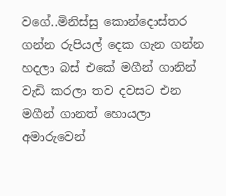වගේ..මිනිස්සු කොන්දොස්තර ගන්න රුපියල් දෙක ගැන ගන්න හදලා බස් එකේ මගීන් ගානින් වැඩි කරලා තව දවසට එන මගීන් ගානත් හොයලා අමාරුවෙන්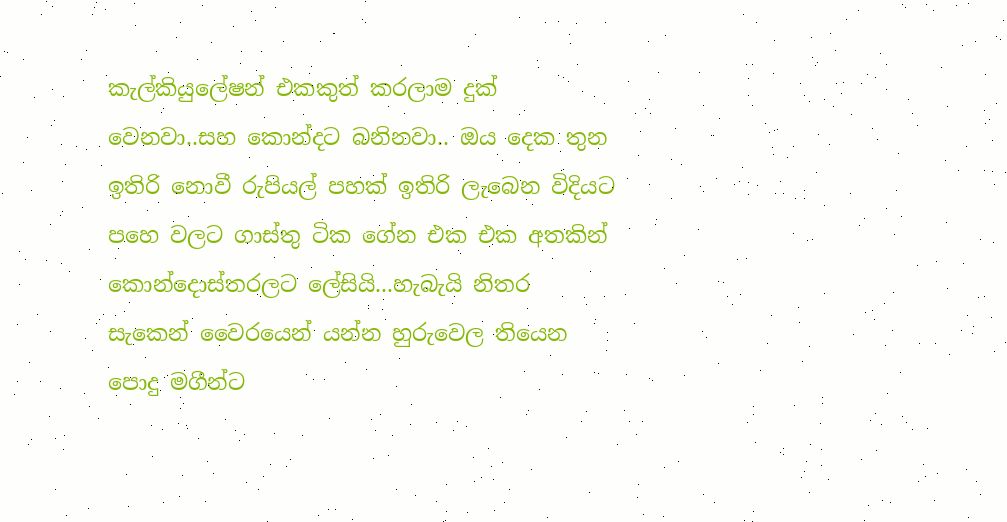කැල්කියුලේෂන් එකකුත් කරලාම දුක් වෙනවා..සහ කොන්දට බනිනවා.. ඔය දෙක තුන ඉතිරි නොවී රුපියල් පහක් ඉතිරි ලැබෙන විදියට පහෙ වලට ගාස්තු ටික ගේන එක එක අතකින් කොන්දොස්තරලට ලේසියි...හැබැයි නිතර සැකෙන් වෛරයෙන් යන්න හුරුවෙල තියෙන පොදු මගීන්ට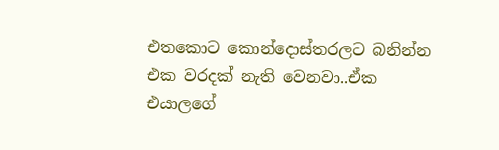එතකොට කොන්දොස්තරලට බනින්න එක වරදක් නැති වෙනවා..ඒක එයාලගේ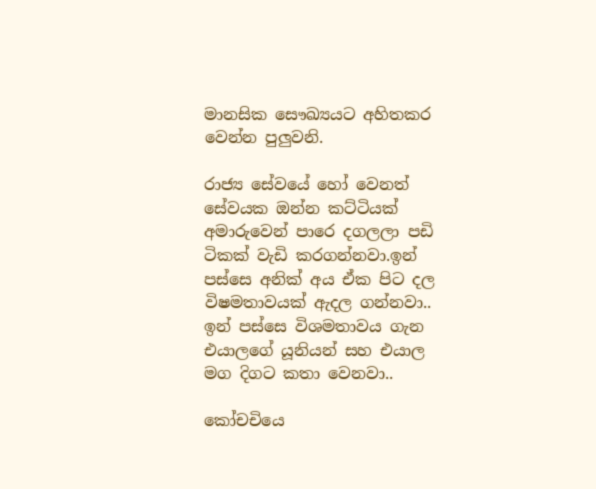මානසික සෞඛ්‍යයට අහිතකර වෙන්න පුලුවනි.

රාජ්‍ය සේවයේ හෝ වෙනත් සේවයක ඔන්න කට්ටියක් අමාරුවෙන් පාරෙ දගලලා පඩි ටිකක් වැඩි කරගන්නවා.ඉන් පස්සෙ අනික් අය ඒක පිට දල විෂමතාවයක් ඇදල ගන්නවා.. ඉන් පස්සෙ විශමතාවය ගැන එයාලගේ යූනියන් සහ එයාල මග දිගට කතා වෙනවා..

කෝචචියෙ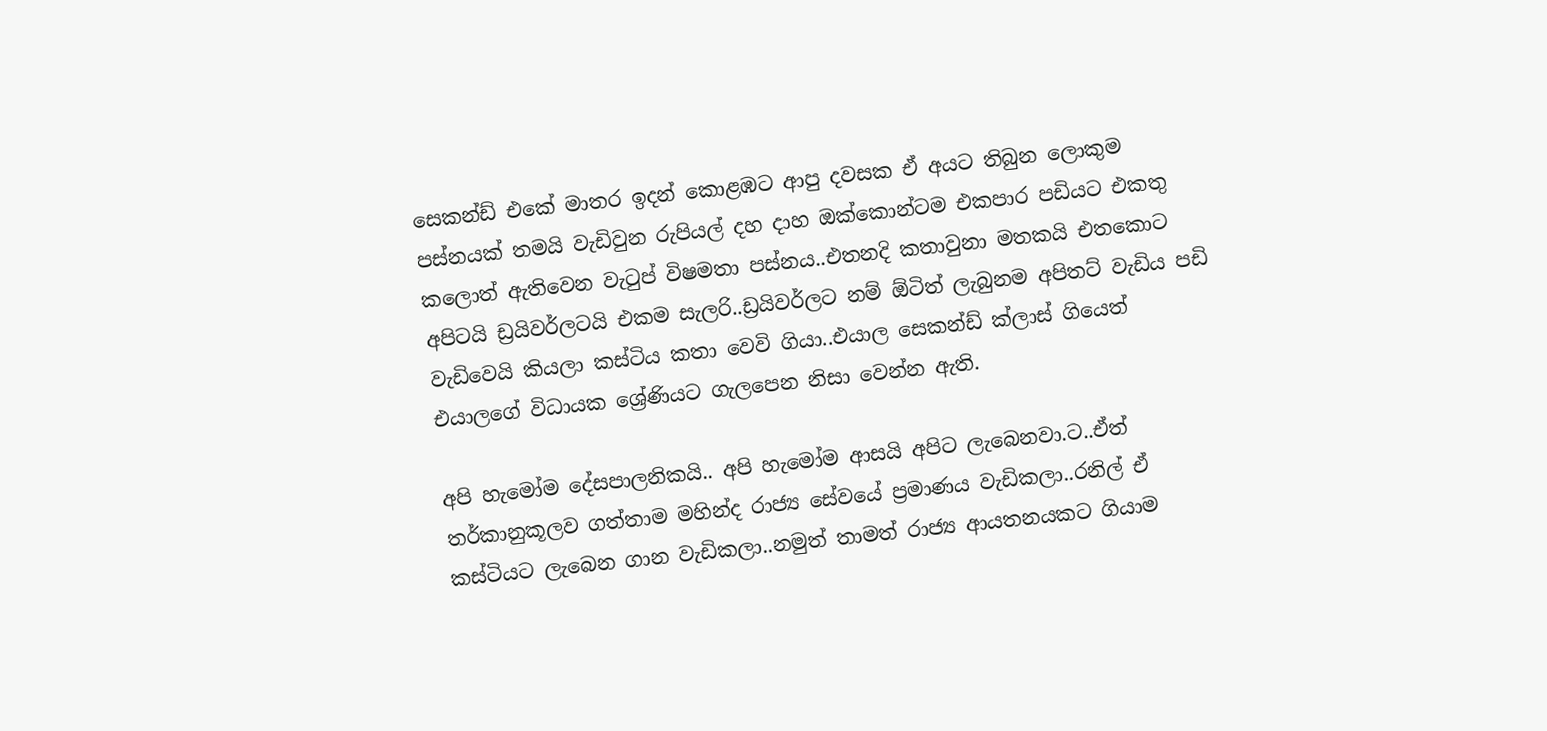සෙකන්ඩ් එකේ මාතර ඉදන් කොළඹට ආපු දවසක ඒ අයට තිබුන ලොකුම පස්නයක් තමයි වැඩිවුන රුපියල් දහ දාහ ඔක්කොන්ටම එකපාර පඩියට එකතු කලොත් ඇතිවෙන වැටුප් විෂමතා පස්නය..එතනදි කතාවුනා මතකයි එතකොට අපිටයි ඩ්‍රයිවර්ලටයි එකම සැලරි..ඩ්‍රයිවර්ලට නම් ඕටිත් ලැබුනම අපිතට් වැඩිය පඩි වැඩිවෙයි කියලා කස්ටිය කතා වෙවි ගියා..එයාල සෙකන්ඩ් ක්ලාස් ගියෙත් එයාලගේ විධායක ශ්‍රේණියට ගැලපෙන නිසා වෙන්න ඇති.

අපි හැමෝම දේසපාලනිකයි.. අපි හැමෝම ආසයි අපිට ලැබෙනවා.ට..ඒත් තර්කානුකූලව ගත්තාම මහින්ද රාජ්‍ය සේවයේ ප්‍රමාණය වැඩිකලා..රනිල් ඒ කස්ටියට ලැබෙන ගාන වැඩිකලා..නමුත් තාමත් රාජ්‍ය ආයතනයකට ගියාම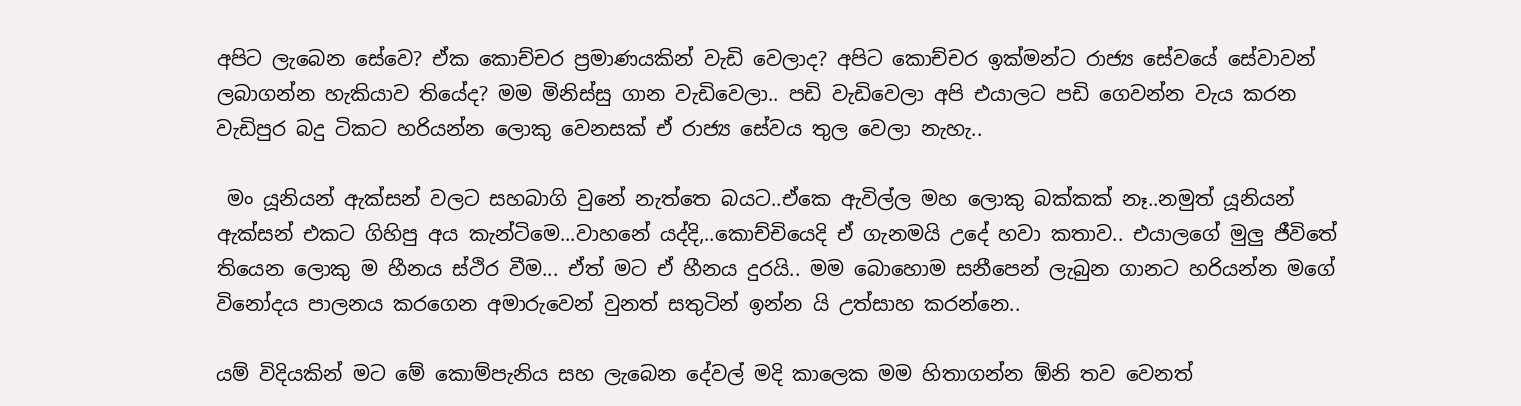අපිට ලැබෙන සේවෙ? ඒක කොච්චර ප්‍රමාණයකින් වැඩි වෙලාද? අපිට කොච්චර ඉක්මන්ට රාජ්‍ය සේවයේ සේවාවන් ලබාගන්න හැකියාව තියේද? මම මිනිස්සු ගාන වැඩිවෙලා.. පඩි වැඩිවෙලා අපි එයාලට පඩි ගෙවන්න වැය කරන වැඩිපුර බදු ටිකට හරියන්න ලොකු වෙනසක් ඒ රාජ්‍ය සේවය තුල වෙලා නැහැ..

 මං යූනියන් ඇක්සන් වලට සහබාගි වුනේ නැත්තෙ බයට..ඒකෙ ඇවිල්ල මහ ලොකු බක්කක් නෑ..නමුත් යූනියන් ඇක්සන් එකට ගිහිපු අය කැන්ටිමෙ...වාහනේ යද්දි,..කොච්චියෙදි ඒ ගැනමයි උදේ හවා කතාව.. එයාලගේ මුලු ජීවිතේ තියෙන ලොකු ම හීනය ස්ථිර වීම... ඒත් මට ඒ හීනය දුරයි.. මම බොහොම සනීපෙන් ලැබුන ගානට හරියන්න මගේ විනෝදය පාලනය කරගෙන අමාරුවෙන් වුනත් සතුටින් ඉන්න යි උත්සාහ කරන්නෙ..

යම් විදියකින් මට මේ කොම්පැනිය සහ ලැබෙන දේවල් මදි කාලෙක මම හිතාගන්න ඕනි තව වෙනත්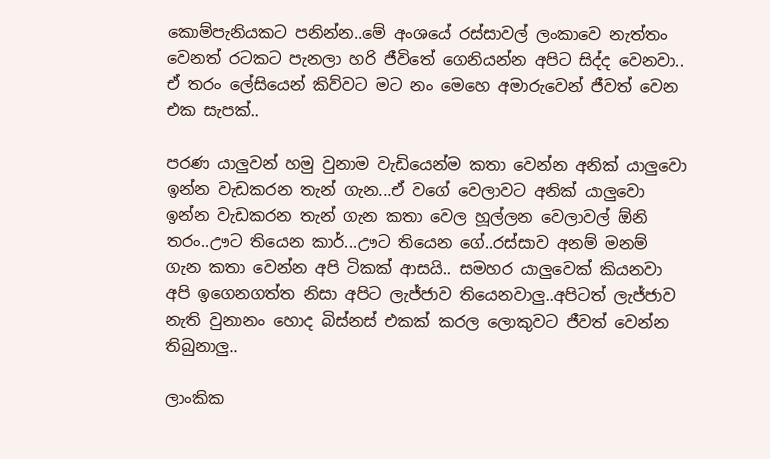කොම්පැනියකට පනින්න..මේ අංශයේ රස්සාවල් ලංකාවෙ නැත්තං වෙනත් රටකට පැනලා හරි ජීවිතේ ගෙනියන්න අපිට සිද්ද වෙනවා.. ඒ තරං ලේසියෙන් කිව්වට මට නං මෙහෙ අමාරුවෙන් ජීවත් වෙන එක සැපක්..

පරණ යාලුවන් හමු වුනාම වැඩියෙන්ම කතා වෙන්න අනික් යාලුවො ඉන්න වැඩකරන තැන් ගැන...ඒ වගේ වෙලාවට අනික් යාලුවො ඉන්න වැඩකරන තැන් ගැන කතා වෙල හූල්ලන වෙලාවල් ඕනි තරං..ඌට තියෙන කාර්...ඌට තියෙන ගේ..රස්සාව අනම් මනම් ගැන කතා වෙන්න අපි ටිකක් ආසයි.. සමහර යාලුවෙක් කියනවා අපි ඉගෙනගත්ත නිසා අපිට ලැජ්ජාව තියෙනවාලු..අපිටත් ලැජ්ජාව නැති වුනානං හොද බිස්නස් එකක් කරල ලොකුවට ජීවත් වෙන්න තිබුනාලු..

ලාංකික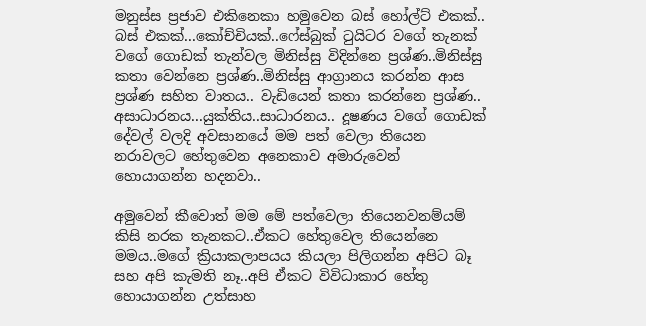මනුස්ස ප්‍රජාව එකිනෙකා හමුවෙන බස් හෝල්ට් එකක්.. බස් එකක්...කෝච්චියක්..ෆේස්බුක් ටුයිටර වගේ තැනක් වගේ ගොඩක් තැන්වල මිනිස්සු විදින්නෙ ප්‍රශ්ණ..මිනිස්සු කතා වෙන්නෙ ප්‍රශ්ණ..මිනිස්සු ආග්‍රානය කරන්න ආස ප්‍රශ්ණ සහිත වාතය.. වැඩියෙන් කතා කරන්නෙ ප්‍රශ්ණ.. අසාධාරනය...යුක්තිය..සාධාරනය.. දූෂණය වගේ ගොඩක් දේවල් වලදි අවසානයේ මම පත් වෙලා තියෙන නරාවලට හේතුවෙන අනෙකාව අමාරුවෙන් හොයාගන්න හදනවා..

අමුවෙන් කීවොත් මම මේ පත්වෙලා තියෙනවනම්යම් කිසි නරක තැනකට..ඒකට හේතුවෙල තියෙන්නෙ මමය..මගේ ක්‍රියාකලාපයය කියලා පිලිගන්න අපිට බෑ සහ අපි කැමති නෑ..අපි ඒකට විවිධාකාර හේතු හොයාගන්න උත්සාහ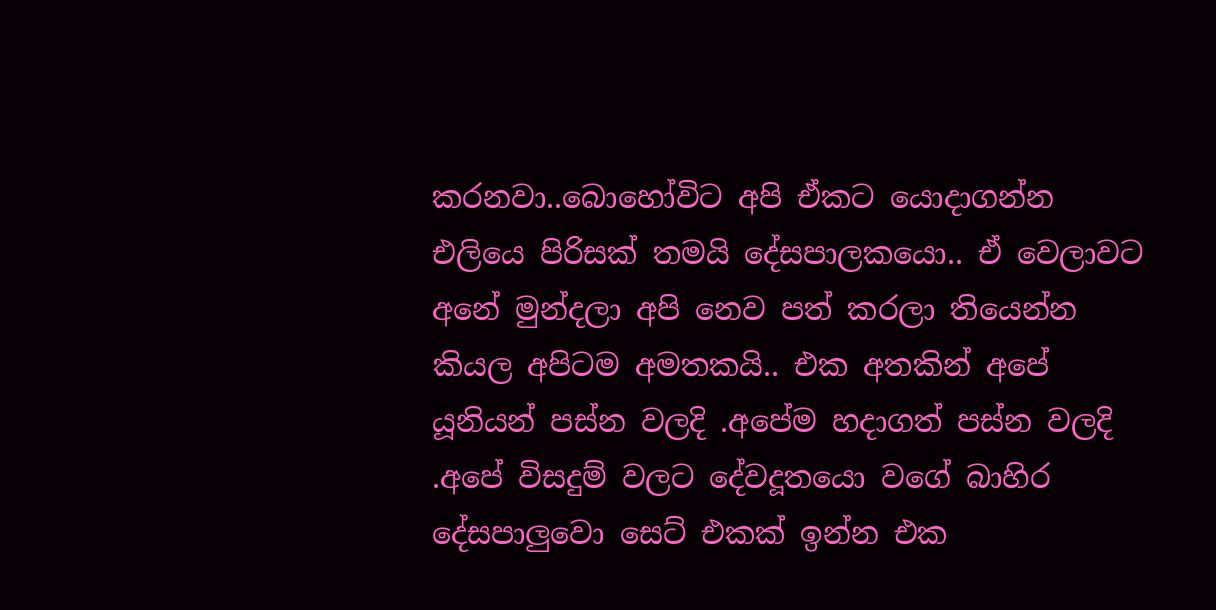කරනවා..බොහෝවිට අපි ඒකට යොදාගන්න එලියෙ පිරිසක් තමයි දේසපාලකයො.. ඒ වෙලාවට අනේ මුන්දලා අපි නෙව පත් කරලා තියෙන්න කියල අපිටම අමතකයි.. එක අතකින් අපේ යූනියන් පස්න වලදි .අපේම හදාගත් පස්න වලදි .අපේ විසදුම් වලට දේවදූතයො වගේ බාහිර දේසපාලුවො සෙට් එකක් ඉන්න එක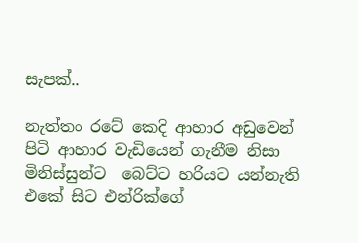සැපක්..

නැත්තං රටේ කෙදි ආහාර අඩුවෙන් පිටි ආහාර වැඩියෙන් ගැනීම නිසා මිනිස්සුන්ට  බෙට්ට හරියට යන්නැති එකේ සිට එන්රික්ගේ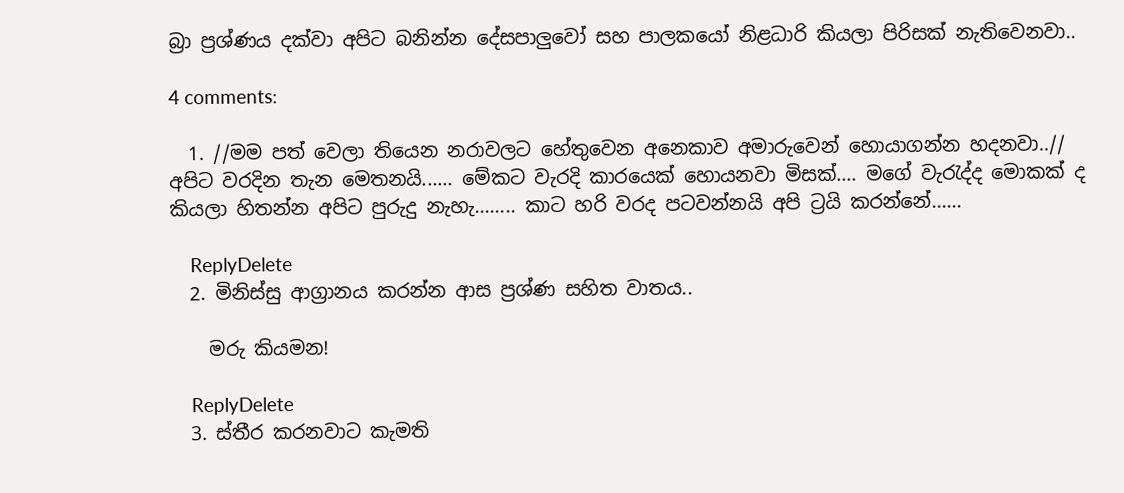බ්‍රා ප්‍රශ්ණය දක්වා අපිට බනින්න දේසපාලුවෝ සහ පාලකයෝ නිළධාරි කියලා පිරිසක් නැතිවෙනවා..

4 comments:

  1. //මම පත් වෙලා තියෙන නරාවලට හේතුවෙන අනෙකාව අමාරුවෙන් හොයාගන්න හදනවා..// අපිට වරදින තැන මෙතනයි...... මේකට වැරදි කාරයෙක් හොයනවා මිසක්.... මගේ වැරැද්ද මොකක් ද කියලා හිතන්න අපිට පුරුදු නැහැ........ කාට හරි වරද පටවන්නයි අපි ට්‍රයි කරන්නේ......

    ReplyDelete
  2. මිනිස්සු ආග්‍රානය කරන්න ආස ප්‍රශ්ණ සහිත වාතය..

    මරු කියමන!

    ReplyDelete
  3. ස්තීර කරනවාට කැමති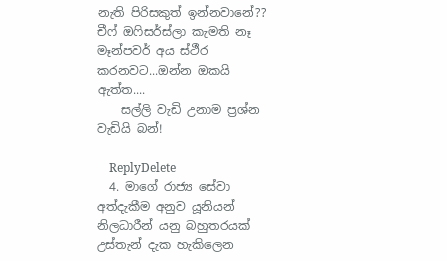නැති පිරිසකුත් ඉන්නවානේ?? චී‍ෆ් ඔෆිසර්ස්ලා කැමති නෑ මෑන්පවර් අය ස්ථීර කරනවට...ඔන්න ඔකයි ඇත්ත....
    සල්ලි වැඩි උනාම ප්‍රශ්න වැඩියි බන්!

    ReplyDelete
  4. මාගේ රාජ්‍ය සේවා අත්දැකීම අනුව යූනියන් නිලධාරීන් යනු බහුතරයක් උස්තැන් දැක හැකිලෙන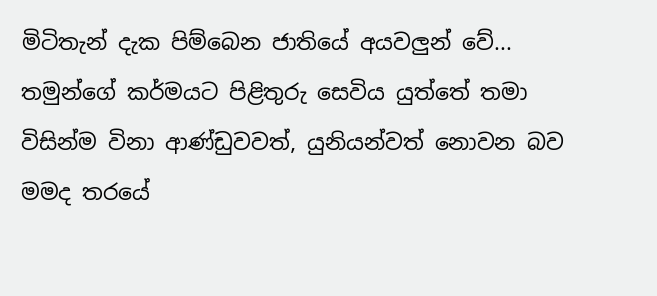මිටිතැන් දැක පිම්බෙන ජාතියේ අයවලුන් වේ... තමුන්ගේ කර්මයට පිළිතුරු සෙවිය යුත්තේ තමා විසින්ම විනා ආණ්ඩුවවත්, යුනියන්වත් නොවන බව මමද තරයේ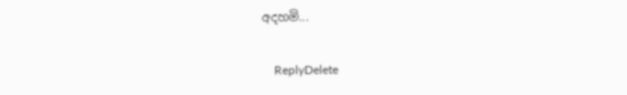අදහමි...

    ReplyDelete